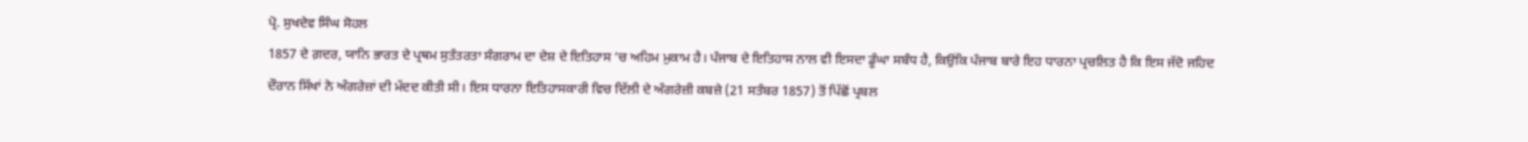ਪ੍ਰੋ. ਸੁਖਦੇਵ ਸਿੰਘ ਸੋਹਲ
1857 ਦੇ ਗ਼ਦਰ, ਯਾਨਿ ਭਾਰਤ ਦੇ ਪ੍ਰਥਮ ਸੁਤੰਤਰਤਾ ਸੰਗਰਾਮ ਦਾ ਦੇਸ਼ ਦੇ ਇਤਿਹਾਸ ’ਚ ਅਹਿਮ ਮੁਕਾਮ ਹੈ। ਪੰਜਾਬ ਦੇ ਇਤਿਹਾਸ ਨਾਲ ਵੀ ਇਸਦਾ ਡੂੰਘਾ ਸਬੰਧ ਹੈ, ਕਿਉਂਕਿ ਪੰਜਾਬ ਬਾਰੇ ਇਹ ਧਾਰਨਾ ਪ੍ਰਚਲਿਤ ਹੈ ਕਿ ਇਸ ਜੱਦੋ ਜਹਿਦ ਦੌਰਾਨ ਸਿੱਖਾਂ ਨੇ ਅੰਗਰੇਜ਼ਾਂ ਦੀ ਮੱਦਦ ਕੀਤੀ ਸੀ। ਇਸ ਧਾਰਨਾ ਇਤਿਹਾਸਕਾਰੀ ਵਿਚ ਦਿੱਲੀ ਦੇ ਅੰਗਰੇਜ਼ੀ ਕਬਜ਼ੇ (21 ਸਤੰਬਰ 1857) ਤੋਂ ਪਿੱਛੋਂ ਪ੍ਰਬਲ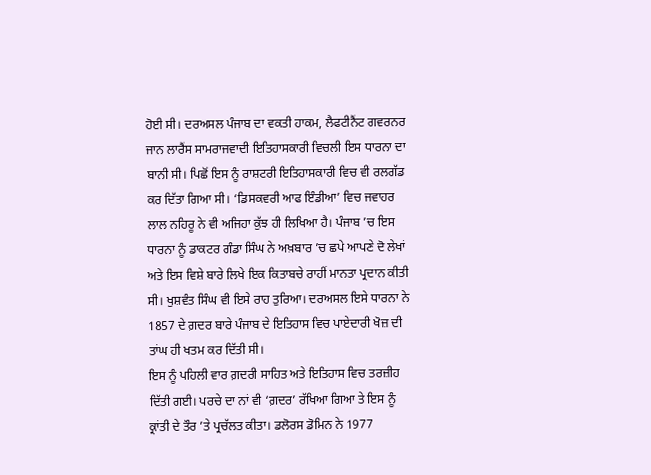ਹੋਈ ਸੀ। ਦਰਅਸਲ ਪੰਜਾਬ ਦਾ ਵਕਤੀ ਹਾਕਮ, ਲੈਫਟੀਨੈਂਟ ਗਵਰਨਰ ਜਾਨ ਲਾਰੈਂਸ ਸਾਮਰਾਜਵਾਦੀ ਇਤਿਹਾਸਕਾਰੀ ਵਿਚਲੀ ਇਸ ਧਾਰਨਾ ਦਾ ਬਾਨੀ ਸੀ। ਪਿਛੋਂ ਇਸ ਨੂੰ ਰਾਸ਼ਟਰੀ ਇਤਿਹਾਸਕਾਰੀ ਵਿਚ ਵੀ ਰਲਗੱਡ ਕਰ ਦਿੱਤਾ ਗਿਆ ਸੀ। ‘ਡਿਸਕਵਰੀ ਆਫ ਇੰਡੀਆ’ ਵਿਚ ਜਵਾਹਰ ਲਾਲ ਨਹਿਰੂ ਨੇ ਵੀ ਅਜਿਹਾ ਕੁੱਝ ਹੀ ਲਿਖਿਆ ਹੈ। ਪੰਜਾਬ ’ਚ ਇਸ ਧਾਰਨਾ ਨੂੰ ਡਾਕਟਰ ਗੰਡਾ ਸਿੰਘ ਨੇ ਅਖ਼ਬਾਰ ’ਚ ਛਪੇ ਆਪਣੇ ਦੋ ਲੇਖਾਂ ਅਤੇ ਇਸ ਵਿਸ਼ੇ ਬਾਰੇ ਲਿਖੇ ਇਕ ਕਿਤਾਬਚੇ ਰਾਹੀਂ ਮਾਨਤਾ ਪ੍ਰਦਾਨ ਕੀਤੀ ਸੀ। ਖੁਸ਼ਵੰਤ ਸਿੰਘ ਵੀ ਇਸੇ ਰਾਹ ਤੁਰਿਆ। ਦਰਅਸਲ ਇਸੇ ਧਾਰਨਾ ਨੇ 1857 ਦੇ ਗ਼ਦਰ ਬਾਰੇ ਪੰਜਾਬ ਦੇ ਇਤਿਹਾਸ ਵਿਚ ਪਾਏਦਾਰੀ ਖੋਜ਼ ਦੀ ਤਾਂਘ ਹੀ ਖਤਮ ਕਰ ਦਿੱਤੀ ਸੀ।
ਇਸ ਨੂੰ ਪਹਿਲੀ ਵਾਰ ਗ਼ਦਰੀ ਸਾਹਿਤ ਅਤੇ ਇਤਿਹਾਸ ਵਿਚ ਤਰਜ਼ੀਹ ਦਿੱਤੀ ਗਈ। ਪਰਚੇ ਦਾ ਨਾਂ ਵੀ ‘ਗ਼ਦਰ’ ਰੱਖਿਆ ਗਿਆ ਤੇ ਇਸ ਨੂੰ ਕ੍ਰਾਂਤੀ ਦੇ ਤੌਰ ’ਤੇ ਪ੍ਰਚੱਲਤ ਕੀਤਾ। ਡਲੋਰਸ ਡੋਮਿਨ ਨੇ 1977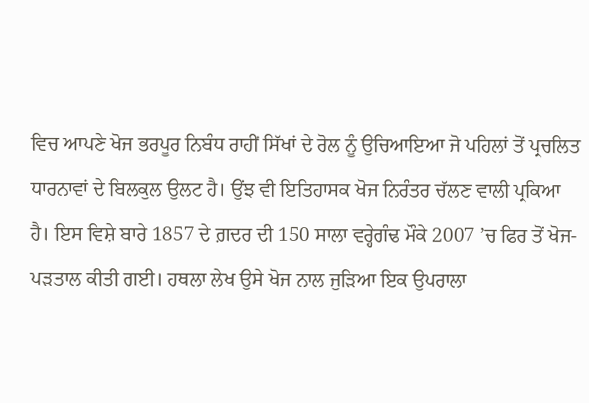ਵਿਚ ਆਪਣੇ ਖੋਜ ਭਰਪੂਰ ਨਿਬੰਧ ਰਾਹੀਂ ਸਿੱਖਾਂ ਦੇ ਰੋਲ ਨੂੰ ਉਚਿਆਇਆ ਜੋ ਪਹਿਲਾਂ ਤੋਂ ਪ੍ਰਚਲਿਤ ਧਾਰਨਾਵਾਂ ਦੇ ਬਿਲਕੁਲ ਉਲਟ ਹੈ। ਉਂਝ ਵੀ ਇਤਿਹਾਸਕ ਖੋਜ ਨਿਰੰਤਰ ਚੱਲਣ ਵਾਲੀ ਪ੍ਰਕਿਆ ਹੈ। ਇਸ ਵਿਸ਼ੇ ਬਾਰੇ 1857 ਦੇ ਗ਼ਦਰ ਦੀ 150 ਸਾਲਾ ਵਰ੍ਹੇਗੰਢ ਮੌਕੇ 2007 ’ਚ ਫਿਰ ਤੋਂ ਖੋਜ-ਪੜਤਾਲ ਕੀਤੀ ਗਈ। ਹਥਲਾ ਲੇਖ ਉਸੇ ਖੋਜ ਨਾਲ ਜੁੜਿਆ ਇਕ ਉਪਰਾਲਾ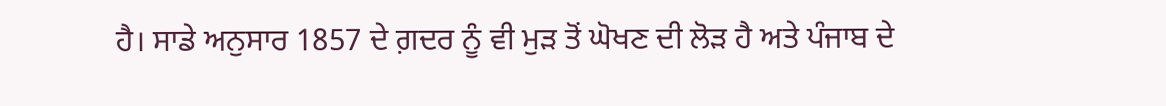ਹੈ। ਸਾਡੇ ਅਨੁਸਾਰ 1857 ਦੇ ਗ਼ਦਰ ਨੂੰ ਵੀ ਮੁੜ ਤੋਂ ਘੋਖਣ ਦੀ ਲੋੜ ਹੈ ਅਤੇ ਪੰਜਾਬ ਦੇ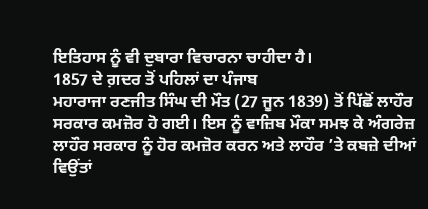ਇਤਿਹਾਸ ਨੂੰ ਵੀ ਦੁਬਾਰਾ ਵਿਚਾਰਨਾ ਚਾਹੀਦਾ ਹੈ।
1857 ਦੇ ਗ਼ਦਰ ਤੋਂ ਪਹਿਲਾਂ ਦਾ ਪੰਜਾਬ
ਮਹਾਰਾਜਾ ਰਣਜੀਤ ਸਿੰਘ ਦੀ ਮੌਤ (27 ਜੂਨ 1839) ਤੋਂ ਪਿੱਛੋਂ ਲਾਹੌਰ ਸਰਕਾਰ ਕਮਜ਼ੋਰ ਹੋ ਗਈ। ਇਸ ਨੂੰ ਵਾਜ਼ਿਬ ਮੌਕਾ ਸਮਝ ਕੇ ਅੰਗਰੇਜ਼ ਲਾਹੌਰ ਸਰਕਾਰ ਨੂੰ ਹੋਰ ਕਮਜ਼ੋਰ ਕਰਨ ਅਤੇ ਲਾਹੌਰ ’ਤੇ ਕਬਜ਼ੇ ਦੀਆਂ ਵਿਉਂਤਾਂ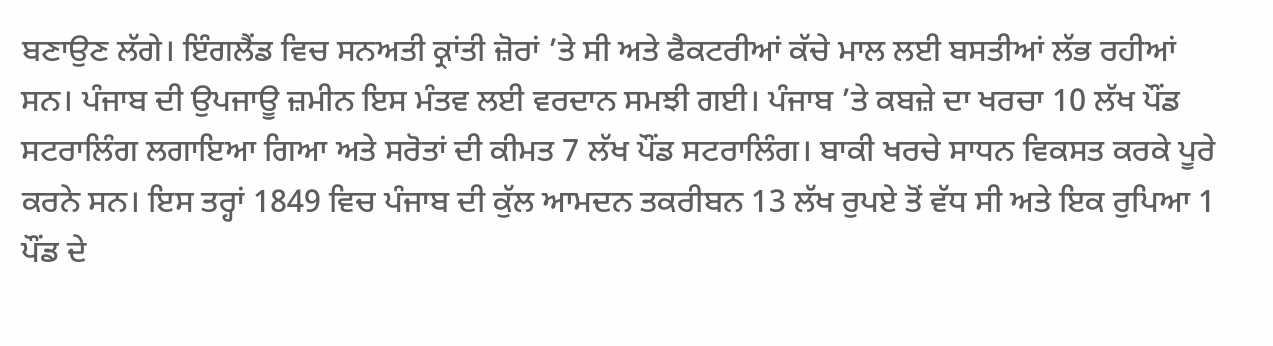ਬਣਾਉਣ ਲੱਗੇ। ਇੰਗਲੈਂਡ ਵਿਚ ਸਨਅਤੀ ਕ੍ਰਾਂਤੀ ਜ਼ੋਰਾਂ ’ਤੇ ਸੀ ਅਤੇ ਫੈਕਟਰੀਆਂ ਕੱਚੇ ਮਾਲ ਲਈ ਬਸਤੀਆਂ ਲੱਭ ਰਹੀਆਂ ਸਨ। ਪੰਜਾਬ ਦੀ ਉਪਜਾਊ ਜ਼ਮੀਨ ਇਸ ਮੰਤਵ ਲਈ ਵਰਦਾਨ ਸਮਝੀ ਗਈ। ਪੰਜਾਬ ’ਤੇ ਕਬਜ਼ੇ ਦਾ ਖਰਚਾ 10 ਲੱਖ ਪੌਂਡ ਸਟਰਾਲਿੰਗ ਲਗਾਇਆ ਗਿਆ ਅਤੇ ਸਰੋਤਾਂ ਦੀ ਕੀਮਤ 7 ਲੱਖ ਪੌਂਡ ਸਟਰਾਲਿੰਗ। ਬਾਕੀ ਖਰਚੇ ਸਾਧਨ ਵਿਕਸਤ ਕਰਕੇ ਪੂਰੇ ਕਰਨੇ ਸਨ। ਇਸ ਤਰ੍ਹਾਂ 1849 ਵਿਚ ਪੰਜਾਬ ਦੀ ਕੁੱਲ ਆਮਦਨ ਤਕਰੀਬਨ 13 ਲੱਖ ਰੁਪਏ ਤੋਂ ਵੱਧ ਸੀ ਅਤੇ ਇਕ ਰੁਪਿਆ 1 ਪੌਂਡ ਦੇ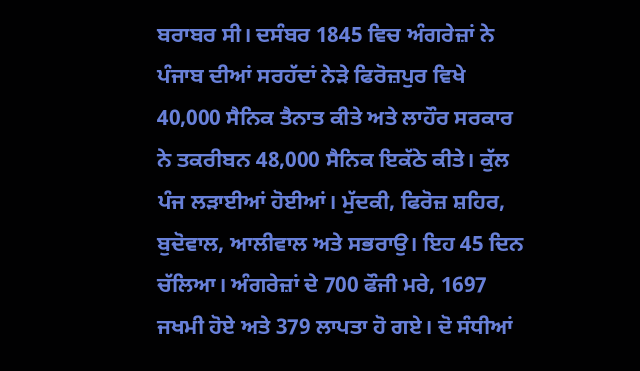ਬਰਾਬਰ ਸੀ। ਦਸੰਬਰ 1845 ਵਿਚ ਅੰਗਰੇਜ਼ਾਂ ਨੇ ਪੰਜਾਬ ਦੀਆਂ ਸਰਹੱਦਾਂ ਨੇੜੇ ਫਿਰੋਜ਼ਪੁਰ ਵਿਖੇ 40,000 ਸੈਨਿਕ ਤੈਨਾਤ ਕੀਤੇ ਅਤੇ ਲਾਹੌਰ ਸਰਕਾਰ ਨੇ ਤਕਰੀਬਨ 48,000 ਸੈਨਿਕ ਇਕੱਠੇ ਕੀਤੇ। ਕੁੱਲ ਪੰਜ ਲੜਾਈਆਂ ਹੋਈਆਂ। ਮੁੱਦਕੀ, ਫਿਰੋਜ਼ ਸ਼ਹਿਰ, ਬੁਦੋਵਾਲ, ਆਲੀਵਾਲ ਅਤੇ ਸਭਰਾਉ। ਇਹ 45 ਦਿਨ ਚੱਲਿਆ। ਅੰਗਰੇਜ਼ਾਂ ਦੇ 700 ਫੌਜੀ ਮਰੇ, 1697 ਜਖਮੀ ਹੋਏ ਅਤੇ 379 ਲਾਪਤਾ ਹੋ ਗਏ। ਦੋ ਸੰਧੀਆਂ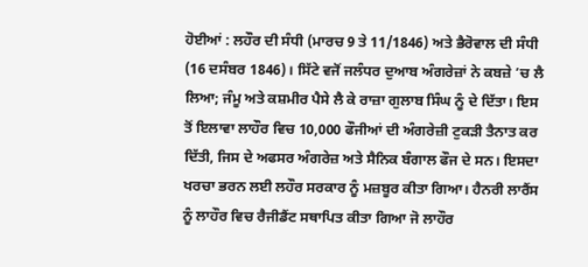ਹੋਈਆਂ : ਲਹੌਰ ਦੀ ਸੰਧੀ (ਮਾਰਚ 9 ਤੇ 11/1846) ਅਤੇ ਭੈਰੋਵਾਲ ਦੀ ਸੰਧੀ (16 ਦਸੰਬਰ 1846)। ਸਿੱਟੇ ਵਜੋਂ ਜਲੰਧਰ ਦੁਆਬ ਅੰਗਰੇਜ਼ਾਂ ਨੇ ਕਬਜ਼ੇ ’ਚ ਲੈ ਲਿਆ; ਜੰਮੂ ਅਤੇ ਕਸ਼ਮੀਰ ਪੈਸੇ ਲੈ ਕੇ ਰਾਜ਼ਾ ਗੁਲਾਬ ਸਿੰਘ ਨੂੰ ਦੇ ਦਿੱਤਾ। ਇਸ ਤੋਂ ਇਲਾਵਾ ਲਾਹੌਰ ਵਿਚ 10,000 ਫੌਜੀਆਂ ਦੀ ਅੰਗਰੇਜ਼ੀ ਟੁਕੜੀ ਤੈਨਾਤ ਕਰ ਦਿੱਤੀ, ਜਿਸ ਦੇ ਅਫਸਰ ਅੰਗਰੇਜ਼ ਅਤੇ ਸੈਨਿਕ ਬੰਗਾਲ ਫੌਜ ਦੇ ਸਨ। ਇਸਦਾ ਖਰਚਾ ਭਰਨ ਲਈ ਲਹੌਰ ਸਰਕਾਰ ਨੂੰ ਮਜ਼ਬੂਰ ਕੀਤਾ ਗਿਆ। ਹੈਨਰੀ ਲਾਰੈਂਸ ਨੂੰ ਲਾਹੌਰ ਵਿਚ ਰੈਜੀਡੈਂਟ ਸਥਾਪਿਤ ਕੀਤਾ ਗਿਆ ਜੋ ਲਾਹੌਰ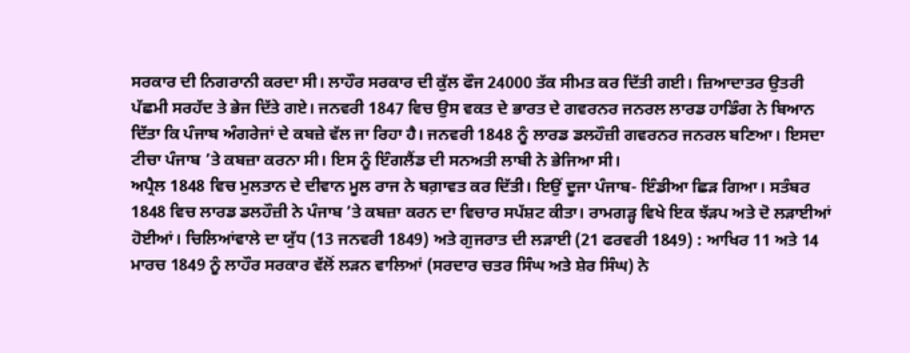ਸਰਕਾਰ ਦੀ ਨਿਗਰਾਨੀ ਕਰਦਾ ਸੀ। ਲਾਹੌਰ ਸਰਕਾਰ ਦੀ ਕੁੱਲ ਫੌਜ 24000 ਤੱਕ ਸੀਮਤ ਕਰ ਦਿੱਤੀ ਗਈ। ਜ਼ਿਆਦਾਤਰ ਉਤਰੀ ਪੱਛਮੀ ਸਰਹੱਦ ਤੇ ਭੇਜ ਦਿੱਤੇ ਗਏ। ਜਨਵਰੀ 1847 ਵਿਚ ਉਸ ਵਕਤ ਦੇ ਭਾਰਤ ਦੇ ਗਵਰਨਰ ਜਨਰਲ ਲਾਰਡ ਹਾਡਿੰਗ ਨੇ ਬਿਆਨ ਦਿੱਤਾ ਕਿ ਪੰਜਾਬ ਅੰਗਰੇਜਾਂ ਦੇ ਕਬਜ਼ੇ ਵੱਲ ਜਾ ਰਿਹਾ ਹੈ। ਜਨਵਰੀ 1848 ਨੂੰ ਲਾਰਡ ਡਲਹੌਜ਼ੀ ਗਵਰਨਰ ਜਨਰਲ ਬਣਿਆ। ਇਸਦਾ ਟੀਚਾ ਪੰਜਾਬ ’ਤੇ ਕਬਜ਼ਾ ਕਰਨਾ ਸੀ। ਇਸ ਨੂੰ ਇੰਗਲੈਂਡ ਦੀ ਸਨਅਤੀ ਲਾਬੀ ਨੇ ਭੇਜਿਆ ਸੀ।
ਅਪ੍ਰੈਲ 1848 ਵਿਚ ਮੁਲਤਾਨ ਦੇ ਦੀਵਾਨ ਮੂਲ ਰਾਜ ਨੇ ਬਗ਼ਾਵਤ ਕਰ ਦਿੱਤੀ। ਇਉਂ ਦੂਜਾ ਪੰਜਾਬ- ਇੰਡੀਆ ਛਿੜ ਗਿਆ। ਸਤੰਬਰ 1848 ਵਿਚ ਲਾਰਡ ਡਲਹੌਜ਼ੀ ਨੇ ਪੰਜਾਬ ’ਤੇ ਕਬਜ਼ਾ ਕਰਨ ਦਾ ਵਿਚਾਰ ਸਪੱਸ਼ਟ ਕੀਤਾ। ਰਾਮਗੜ੍ਹ ਵਿਖੇ ਇਕ ਝੱੜਪ ਅਤੇ ਦੋ ਲੜਾਈਆਂ ਹੋਈਆਂ। ਚਿਲਿਆਂਵਾਲੇ ਦਾ ਯੁੱਧ (13 ਜਨਵਰੀ 1849) ਅਤੇ ਗੁਜਰਾਤ ਦੀ ਲੜਾਈ (21 ਫਰਵਰੀ 1849) : ਆਖਿਰ 11 ਅਤੇ 14 ਮਾਰਚ 1849 ਨੂੰ ਲਾਹੌਰ ਸਰਕਾਰ ਵੱਲੋਂ ਲੜਨ ਵਾਲਿਆਂ (ਸਰਦਾਰ ਚਤਰ ਸਿੰਘ ਅਤੇ ਸ਼ੇਰ ਸਿੰਘ) ਨੇ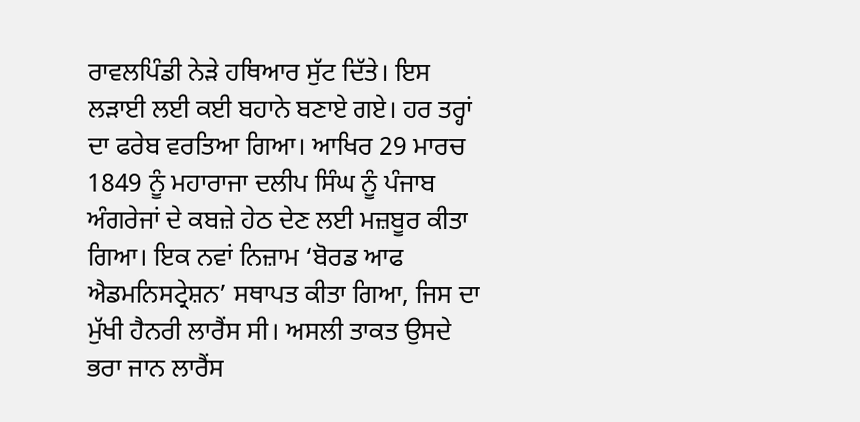ਰਾਵਲਪਿੰਡੀ ਨੇੜੇ ਹਥਿਆਰ ਸੁੱਟ ਦਿੱਤੇ। ਇਸ ਲੜਾਈ ਲਈ ਕਈ ਬਹਾਨੇ ਬਣਾਏ ਗਏ। ਹਰ ਤਰ੍ਹਾਂ ਦਾ ਫਰੇਬ ਵਰਤਿਆ ਗਿਆ। ਆਖਿਰ 29 ਮਾਰਚ 1849 ਨੂੰ ਮਹਾਰਾਜਾ ਦਲੀਪ ਸਿੰਘ ਨੂੰ ਪੰਜਾਬ ਅੰਗਰੇਜਾਂ ਦੇ ਕਬਜ਼ੇ ਹੇਠ ਦੇਣ ਲਈ ਮਜ਼ਬੂਰ ਕੀਤਾ ਗਿਆ। ਇਕ ਨਵਾਂ ਨਿਜ਼ਾਮ ‘ਬੋਰਡ ਆਫ ਐਡਮਨਿਸਟ੍ਰੇਸ਼ਨ’ ਸਥਾਪਤ ਕੀਤਾ ਗਿਆ, ਜਿਸ ਦਾ ਮੁੱਖੀ ਹੈਨਰੀ ਲਾਰੈਂਸ ਸੀ। ਅਸਲੀ ਤਾਕਤ ਉਸਦੇ ਭਰਾ ਜਾਨ ਲਾਰੈਂਸ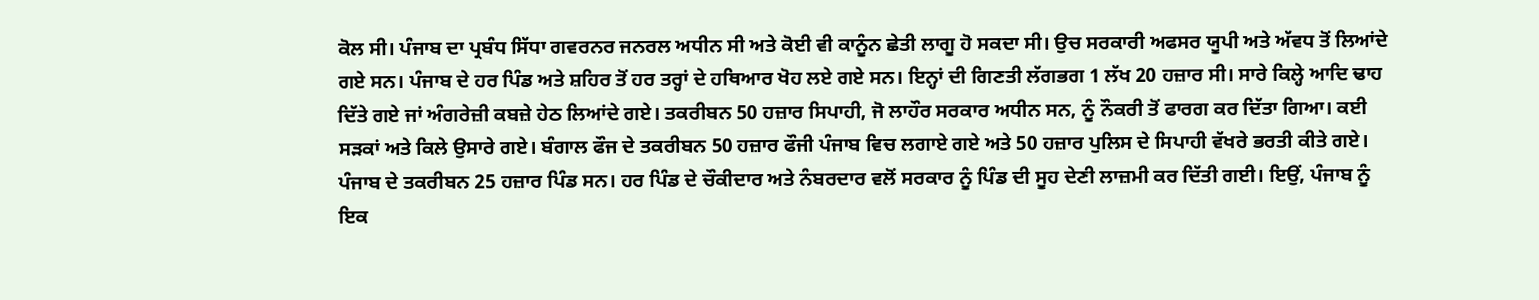ਕੋਲ ਸੀ। ਪੰਜਾਬ ਦਾ ਪ੍ਰਬੰਧ ਸਿੱਧਾ ਗਵਰਨਰ ਜਨਰਲ ਅਧੀਨ ਸੀ ਅਤੇ ਕੋਈ ਵੀ ਕਾਨੂੰਨ ਛੇਤੀ ਲਾਗੂ ਹੋ ਸਕਦਾ ਸੀ। ਉਚ ਸਰਕਾਰੀ ਅਫਸਰ ਯੂਪੀ ਅਤੇ ਅੱਵਧ ਤੋਂ ਲਿਆਂਦੇ ਗਏ ਸਨ। ਪੰਜਾਬ ਦੇ ਹਰ ਪਿੰਡ ਅਤੇ ਸ਼ਹਿਰ ਤੋਂ ਹਰ ਤਰ੍ਹਾਂ ਦੇ ਹਥਿਆਰ ਖੋਹ ਲਏ ਗਏ ਸਨ। ਇਨ੍ਹਾਂ ਦੀ ਗਿਣਤੀ ਲੱਗਭਗ 1 ਲੱਖ 20 ਹਜ਼ਾਰ ਸੀ। ਸਾਰੇ ਕਿਲ੍ਹੇ ਆਦਿ ਢਾਹ ਦਿੱਤੇ ਗਏ ਜਾਂ ਅੰਗਰੇਜ਼ੀ ਕਬਜ਼ੇ ਹੇਠ ਲਿਆਂਦੇ ਗਏ। ਤਕਰੀਬਨ 50 ਹਜ਼ਾਰ ਸਿਪਾਹੀ, ਜੋ ਲਾਹੌਰ ਸਰਕਾਰ ਅਧੀਨ ਸਨ, ਨੂੰ ਨੌਕਰੀ ਤੋਂ ਫਾਰਗ ਕਰ ਦਿੱਤਾ ਗਿਆ। ਕਈ ਸੜਕਾਂ ਅਤੇ ਕਿਲੇ ਉਸਾਰੇ ਗਏ। ਬੰਗਾਲ ਫੌਜ ਦੇ ਤਕਰੀਬਨ 50 ਹਜ਼ਾਰ ਫੌਜੀ ਪੰਜਾਬ ਵਿਚ ਲਗਾਏ ਗਏ ਅਤੇ 50 ਹਜ਼ਾਰ ਪੁਲਿਸ ਦੇ ਸਿਪਾਹੀ ਵੱਖਰੇ ਭਰਤੀ ਕੀਤੇ ਗਏ। ਪੰਜਾਬ ਦੇ ਤਕਰੀਬਨ 25 ਹਜ਼ਾਰ ਪਿੰਡ ਸਨ। ਹਰ ਪਿੰਡ ਦੇ ਚੌਕੀਦਾਰ ਅਤੇ ਨੰਬਰਦਾਰ ਵਲੋਂ ਸਰਕਾਰ ਨੂੰ ਪਿੰਡ ਦੀ ਸੂਹ ਦੇਣੀ ਲਾਜ਼ਮੀ ਕਰ ਦਿੱਤੀ ਗਈ। ਇਉਂ, ਪੰਜਾਬ ਨੂੰ ਇਕ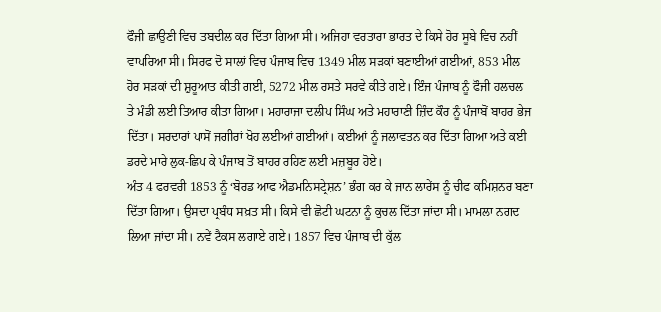ਫੌਜੀ ਛਾਉਣੀ ਵਿਚ ਤਬਦੀਲ ਕਰ ਦਿੱਤਾ ਗਿਆ ਸੀ। ਅਜਿਹਾ ਵਰਤਾਰਾ ਭਾਰਤ ਦੇ ਕਿਸੇ ਹੋਰ ਸੂਬੇ ਵਿਚ ਨਹੀਂ ਵਾਪਰਿਆ ਸੀ। ਸਿਰਫ ਦੋ ਸਾਲਾਂ ਵਿਚ ਪੰਜਾਬ ਵਿਚ 1349 ਮੀਲ ਸੜਕਾਂ ਬਣਾਈਆਂ ਗਈਆਂ, 853 ਮੀਲ ਹੋਰ ਸੜਕਾਂ ਦੀ ਸ਼ੁਰੂਆਤ ਕੀਤੀ ਗਈ, 5272 ਮੀਲ ਰਸਤੇ ਸਰਵੇ ਕੀਤੇ ਗਏ। ਇੰਜ ਪੰਜਾਬ ਨੂੰ ਫੌਜੀ ਹਲਚਲ ਤੇ ਮੰਡੀ ਲਈ ਤਿਆਰ ਕੀਤਾ ਗਿਆ। ਮਹਾਰਾਜਾ ਦਲੀਪ ਸਿੰਘ ਅਤੇ ਮਹਾਰਾਣੀ ਜ਼ਿੰਦ ਕੌਰ ਨੂੰ ਪੰਜਾਬੋਂ ਬਾਹਰ ਭੇਜ ਦਿੱਤਾ। ਸਰਦਾਰਾਂ ਪਾਸੋਂ ਜਗੀਰਾਂ ਖੋਹ ਲਈਆਂ ਗਈਆਂ। ਕਈਆਂ ਨੂੰ ਜਲਾਵਤਨ ਕਰ ਦਿੱਤਾ ਗਿਆ ਅਤੇ ਕਈ ਡਰਦੇ ਮਾਰੇ ਲੁਕ-ਛਿਪ ਕੇ ਪੰਜਾਬ ਤੋਂ ਬਾਹਰ ਰਹਿਣ ਲਈ ਮਜ਼ਬੂਰ ਹੋਏ।
ਅੰਤ 4 ਫਰਵਰੀ 1853 ਨੂੰ ‘ਬੋਰਡ ਆਫ ਐਡਮਨਿਸਟ੍ਰੇਸ਼ਨ’ ਭੰਗ ਕਰ ਕੇ ਜਾਨ ਲਾਰੇਂਸ ਨੂੰ ਚੀਫ ਕਮਿਸ਼ਨਰ ਬਣਾ ਦਿੱਤਾ ਗਿਆ। ਉਸਦਾ ਪ੍ਰਬੰਧ ਸਖ਼ਤ ਸੀ। ਕਿਸੇ ਵੀ ਛੋਟੀ ਘਟਨਾ ਨੂੰ ਕੁਚਲ ਦਿੱਤਾ ਜਾਂਦਾ ਸੀ। ਮਾਮਲਾ ਨਗਦ ਲਿਆ ਜਾਂਦਾ ਸੀ। ਨਵੇਂ ਟੈਕਸ ਲਗਾਏ ਗਏ। 1857 ਵਿਚ ਪੰਜਾਬ ਦੀ ਕੁੱਲ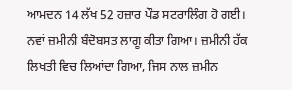ਆਮਦਨ 14 ਲੱਖ 52 ਹਜ਼ਾਰ ਪੌਡ ਸਟਰਾਲਿੰਗ ਹੋ ਗਈ। ਨਵਾਂ ਜ਼ਮੀਨੀ ਬੰਦੋਬਸਤ ਲਾਗੂ ਕੀਤਾ ਗਿਆ। ਜ਼ਮੀਨੀ ਹੱਕ ਲਿਖਤੀ ਵਿਚ ਲਿਆਂਦਾ ਗਿਆ, ਜਿਸ ਨਾਲ ਜ਼ਮੀਨ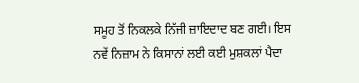ਸਮੂਹ ਤੋਂ ਨਿਕਲਕੇ ਨਿੱਜੀ ਜ਼ਾਇਦਾਦ ਬਣ ਗਈ। ਇਸ ਨਵੇਂ ਨਿਜ਼ਾਮ ਨੇ ਕਿਸਾਨਾਂ ਲਈ ਕਈ ਮੁਸ਼ਕਲਾਂ ਪੈਦਾ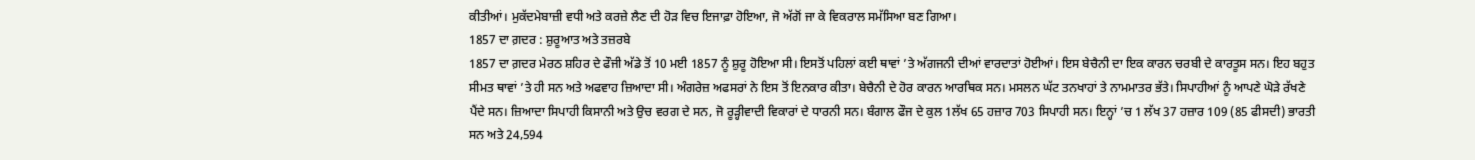ਕੀਤੀਆਂ। ਮੁਕੱਦਮੇਬਾਜ਼ੀ ਵਧੀ ਅਤੇ ਕਰਜ਼ੇ ਲੈਣ ਦੀ ਹੋੜ ਵਿਚ ਇਜਾਫ਼ਾ ਹੋਇਆ, ਜੋ ਅੱਗੋਂ ਜਾ ਕੇ ਵਿਕਰਾਲ ਸਮੱਸਿਆ ਬਣ ਗਿਆ।
1857 ਦਾ ਗ਼ਦਰ : ਸ਼ੁਰੂਆਤ ਅਤੇ ਤਜ਼ਰਬੇ
1857 ਦਾ ਗ਼ਦਰ ਮੇਰਠ ਸ਼ਹਿਰ ਦੇ ਫੌਜੀ ਅੱਡੇ ਤੋਂ 10 ਮਈ 1857 ਨੂੰ ਸ਼ੁਰੂ ਹੋਇਆ ਸੀ। ਇਸਤੋਂ ਪਹਿਲਾਂ ਕਈ ਥਾਵਾਂ ’ਤੇ ਅੱਗਜਨੀ ਦੀਆਂ ਵਾਰਦਾਤਾਂ ਹੋਈਆਂ। ਇਸ ਬੇਚੈਨੀ ਦਾ ਇਕ ਕਾਰਨ ਚਰਬੀ ਦੇ ਕਾਰਤੂਸ ਸਨ। ਇਹ ਬਹੁਤ ਸੀਮਤ ਥਾਵਾਂ ’ਤੇ ਹੀ ਸਨ ਅਤੇ ਅਫਵਾਹ ਜ਼ਿਆਦਾ ਸੀ। ਅੰਗਰੇਜ਼ ਅਫਸਰਾਂ ਨੇ ਇਸ ਤੋਂ ਇਨਕਾਰ ਕੀਤਾ। ਬੇਚੈਨੀ ਦੇ ਹੋਰ ਕਾਰਨ ਆਰਥਿਕ ਸਨ। ਮਸਲਨ ਘੱਟ ਤਨਖਾਹਾਂ ਤੇ ਨਾਮਮਾਤਰ ਭੱਤੇ। ਸਿਪਾਹੀਆਂ ਨੂੰ ਆਪਣੇ ਘੋੜੇ ਰੱਖਣੇ ਪੈਂਦੇ ਸਨ। ਜ਼ਿਆਦਾ ਸਿਪਾਹੀ ਕਿਸਾਨੀ ਅਤੇ ਉਚ ਵਰਗ ਦੇ ਸਨ, ਜੋ ਰੂੜ੍ਹੀਵਾਦੀ ਵਿਕਾਰਾਂ ਦੇ ਧਾਰਨੀ ਸਨ। ਬੰਗਾਲ ਫੌਜ ਦੇ ਕੁਲ 1ਲੱਖ 65 ਹਜ਼ਾਰ 703 ਸਿਪਾਹੀ ਸਨ। ਇਨ੍ਹਾਂ ’ਚ 1 ਲੱਖ 37 ਹਜ਼ਾਰ 109 (85 ਫੀਸਦੀ) ਭਾਰਤੀ ਸਨ ਅਤੇ 24,594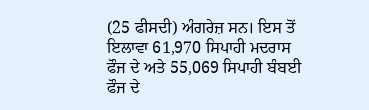(25 ਫੀਸਦੀ) ਅੰਗਰੇਜ਼ ਸਨ। ਇਸ ਤੋਂ ਇਲਾਵਾ 61,970 ਸਿਪਾਹੀ ਮਦਰਾਸ ਫੌਜ ਦੇ ਅਤੇ 55,069 ਸਿਪਾਹੀ ਬੰਬਈ ਫੌਜ ਦੇ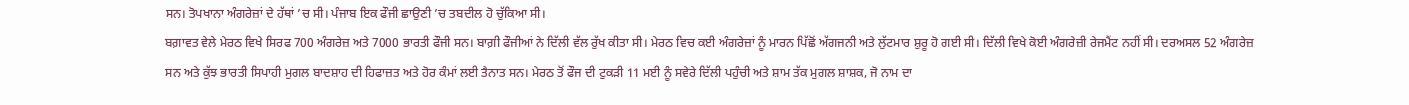ਸਨ। ਤੋਪਖਾਨਾ ਅੰਗਰੇਜ਼ਾਂ ਦੇ ਹੱਥਾਂ ’ਚ ਸੀ। ਪੰਜਾਬ ਇਕ ਫੌਜੀ ਛਾਉਣੀ ’ਚ ਤਬਦੀਲ ਹੋ ਚੁੱਕਿਆ ਸੀ।
ਬਗ਼ਾਵਤ ਵੇਲੇ ਮੇਰਠ ਵਿਖੇ ਸਿਰਫ 700 ਅੰਗਰੇਜ਼ ਅਤੇ 7000 ਭਾਰਤੀ ਫੌਜੀ ਸਨ। ਬਾਗ਼ੀ ਫੌਜੀਆਂ ਨੇ ਦਿੱਲੀ ਵੱਲ ਰੁੱਖ ਕੀਤਾ ਸੀ। ਮੇਰਠ ਵਿਚ ਕਈ ਅੰਗਰੇਜ਼ਾਂ ਨੂੰ ਮਾਰਨ ਪਿੱਛੋਂ ਅੱਗਜਨੀ ਅਤੇ ਲੁੱਟਮਾਰ ਸ਼ੁਰੂ ਹੋ ਗਈ ਸੀ। ਦਿੱਲੀ ਵਿਖੇ ਕੋਈ ਅੰਗਰੇਜ਼ੀ ਰੇਜਮੈਂਟ ਨਹੀਂ ਸੀ। ਦਰਅਸਲ 52 ਅੰਗਰੇਜ਼ ਸਨ ਅਤੇ ਕੁੱਝ ਭਾਰਤੀ ਸਿਪਾਹੀ ਮੁਗਲ ਬਾਦਸ਼ਾਹ ਦੀ ਹਿਫਾਜ਼ਤ ਅਤੇ ਹੋਰ ਕੰਮਾਂ ਲਈ ਤੈਨਾਤ ਸਨ। ਮੇਰਠ ਤੋਂ ਫੌਜ ਦੀ ਟੁਕੜੀ 11 ਮਈ ਨੂੰ ਸਵੇਰੇ ਦਿੱਲੀ ਪਹੁੰਚੀ ਅਤੇ ਸ਼ਾਮ ਤੱਕ ਮੁਗਲ ਸ਼ਾਸ਼ਕ, ਜੋ ਨਾਮ ਦਾ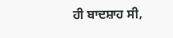ਹੀ ਬਾਦਸ਼ਾਹ ਸੀ,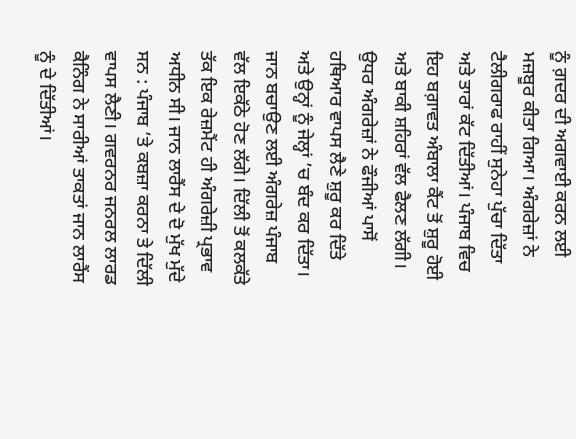ਨੂੰ ਗ਼ਦਰ ਦੀ ਅਗਵਾਈ ਕਰਨ ਲਈ ਮਜ਼ਬੂਰ ਕੀਤਾ ਗਿਆ। ਅੰਗਰੇਜ਼ਾਂ ਨੇ ਟੈਲੀਗਰਾਫ ਰਾਹੀਂ ਸੁਨੇਹਾ ਪੁੱਚਾ ਦਿੱਤਾ ਅਤੇ ਤਾਰਾਂ ਕੱਟ ਦਿੱਤੀਆਂ। ਪੰਜਾਬ ਵਿਚ ਇਹ ਬਗ਼ਾਵਤ ਅੰਬਾਲਾ ਕੈਂਟ ਤੋਂ ਸ਼ੁਰੂ ਹੋਈ ਅਤੇ ਬਾਕੀ ਸ਼ਹਿਰਾਂ ਵੱਲ ਫੈਲਣ ਲੱਗੀ। ਉਧਰ ਅੰਗਰੇਜ਼ਾਂ ਨੇ ਫੌਜੀਆਂ ਪਾਸੋਂ ਹਥਿਆਰ ਵਾਪਸ ਲੈਣੇ ਸ਼ੁਰੂ ਕਰ ਦਿੱਤੇ ਅਤੇ ਉਨ੍ਹਾਂ ਨੂੰ ਜੇਲ੍ਹਾਂ ’ਚ ਬੰਦ ਕਰ ਦਿੱਤਾ। ਜਾਨ ਬਚਾਉਣ ਲਈ ਅੰਗਰੇਜ਼ ਪੰਜਾਬ ਵੱਲ ਇਕੱਠੇ ਹੋਣ ਲੱਗੇ। ਦਿੱਲੀ ਤੋਂ ਕਲਕੱਤੇ ਤੱਕ ਇਕ ਰੇਜ਼ਮੈਂਟ ਹੀ ਅੰਗਰੇਜ਼ੀ ਪ੍ਰਭਾਵ ਅਧੀਨ ਸੀ। ਜਾਨ ਲਾਰੈਂਸ ਦੇ ਦੋ ਮੁੱਖ ਮੁੱਦੇ ਸਨ : ਪੰਜਾਬ ’ਤੇ ਕਬਜ਼ਾ ਕਰਨਾ ਤੇ ਦਿੱਲੀ ਵਾਪਸ ਲੈਣੀ। ਗਵਰਨਰ ਜਨਰਲ ਲਾਰਡ ਕੈਨਿੰਗ ਨੇ ਸਾਰੀਆਂ ਤਾਕਤਾਂ ਜਾਨ ਲਾਰੈਂਸ ਨੂੰ ਦੇ ਦਿੱਤੀਆਂ।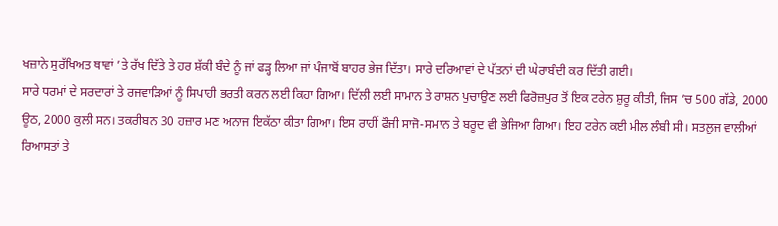ਖਜ਼ਾਨੇ ਸੁਰੱਖਿਅਤ ਥਾਵਾਂ ’ਤੇ ਰੱਖ ਦਿੱਤੇ ਤੇ ਹਰ ਸ਼ੱਕੀ ਬੰਦੇ ਨੂੰ ਜਾਂ ਫੜ੍ਹ ਲਿਆ ਜਾਂ ਪੰਜਾਬੋਂ ਬਾਹਰ ਭੇਜ ਦਿੱਤਾ। ਸਾਰੇ ਦਰਿਆਵਾਂ ਦੇ ਪੱਤਨਾਂ ਦੀ ਘੇਰਾਬੰਦੀ ਕਰ ਦਿੱਤੀ ਗਈ।
ਸਾਰੇ ਧਰਮਾਂ ਦੇ ਸਰਦਾਰਾਂ ਤੇ ਰਜਵਾੜਿਆਂ ਨੂੰ ਸਿਪਾਹੀ ਭਰਤੀ ਕਰਨ ਲਈ ਕਿਹਾ ਗਿਆ। ਦਿੱਲੀ ਲਈ ਸਾਮਾਨ ਤੇ ਰਾਸ਼ਨ ਪੁਚਾਉਣ ਲਈ ਫਿਰੋਜ਼ਪੁਰ ਤੋਂ ਇਕ ਟਰੇਨ ਸ਼ੁਰੂ ਕੀਤੀ, ਜਿਸ ’ਚ 500 ਗੱਡੇ, 2000 ਊਠ, 2000 ਕੁਲੀ ਸਨ। ਤਕਰੀਬਨ 30 ਹਜ਼ਾਰ ਮਣ ਅਨਾਜ ਇਕੱਠਾ ਕੀਤਾ ਗਿਆ। ਇਸ ਰਾਹੀਂ ਫੌਜੀ ਸਾਜੋ-ਸਮਾਨ ਤੇ ਬਰੂਦ ਵੀ ਭੇਜਿਆ ਗਿਆ। ਇਹ ਟਰੇਨ ਕਈ ਮੀਲ ਲੰਬੀ ਸੀ। ਸਤਲੁਜ ਵਾਲੀਆਂ ਰਿਆਸਤਾਂ ਤੇ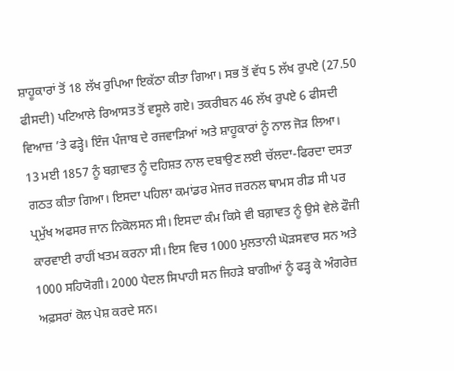ਸ਼ਾਹੂਕਾਰਾਂ ਤੋਂ 18 ਲੱਖ ਰੁਪਿਆ ਇਕੱਠਾ ਕੀਤਾ ਗਿਆ। ਸਭ ਤੋਂ ਵੱਧ 5 ਲੱਖ ਰੁਪਏ (27.50 ਫੀਸਦੀ) ਪਟਿਆਲੇ ਰਿਆਸਤ ਤੋਂ ਵਸੂਲੇ ਗਏ। ਤਕਰੀਬਨ 46 ਲੱਖ ਰੁਪਏ 6 ਫੀਸਦੀ ਵਿਆਜ਼ ’ਤੇ ਫੜ੍ਹੇ। ਇੰਜ ਪੰਜਾਬ ਦੇ ਰਜਵਾੜਿਆਂ ਅਤੇ ਸ਼ਾਹੂਕਾਰਾਂ ਨੂੰ ਨਾਲ ਜੋੜ ਲਿਆ।
13 ਮਈ 1857 ਨੂੰ ਬਗ਼ਾਵਤ ਨੂੰ ਦਹਿਸ਼ਤ ਨਾਲ ਦਬਾਉਣ ਲਈ ਚੱਲਦਾ-ਫਿਰਦਾ ਦਸਤਾ ਗਠਤ ਕੀਤਾ ਗਿਆ। ਇਸਦਾ ਪਹਿਲਾ ਕਮਾਂਡਰ ਮੇਜਰ ਜਰਨਲ ਥਾਮਸ ਰੀਡ ਸੀ ਪਰ ਪ੍ਰਮੁੱਖ ਅਫਸਰ ਜਾਨ ਨਿਕੋਲਸਨ ਸੀ। ਇਸਦਾ ਕੰਮ ਕਿਸੇ ਵੀ ਬਗ਼ਾਵਤ ਨੂੰ ਉਸੇ ਵੇਲੇ ਫੌਜੀ ਕਾਰਵਾਈ ਰਾਹੀਂ ਖਤਮ ਕਰਨਾ ਸੀ। ਇਸ ਵਿਚ 1000 ਮੁਲਤਾਨੀ ਘੋੜਸਵਾਰ ਸਨ ਅਤੇ 1000 ਸਹਿਯੋਗੀ। 2000 ਪੈਦਲ ਸਿਪਾਹੀ ਸਨ ਜਿਹੜੇ ਬਾਗੀਆਂ ਨੂੰ ਫੜ੍ਹ ਕੇ ਅੰਗਰੇਜ਼ ਅਫ਼ਸਰਾਂ ਕੋਲ ਪੇਸ਼ ਕਰਦੇ ਸਨ।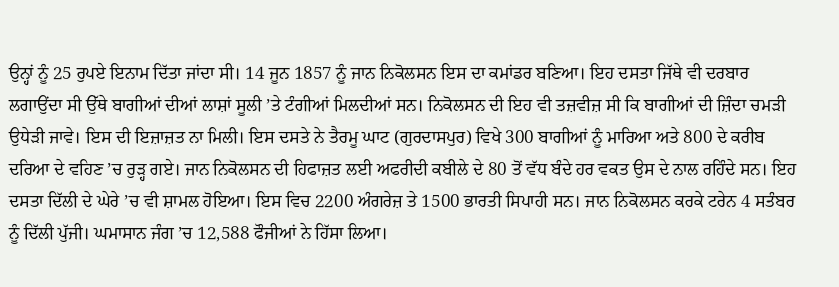ਉਨ੍ਹਾਂ ਨੂੰ 25 ਰੁਪਏ ਇਨਾਮ ਦਿੱਤਾ ਜਾਂਦਾ ਸੀ। 14 ਜੂਨ 1857 ਨੂੰ ਜਾਨ ਨਿਕੋਲਸਨ ਇਸ ਦਾ ਕਮਾਂਡਰ ਬਣਿਆ। ਇਹ ਦਸਤਾ ਜਿੱਥੇ ਵੀ ਦਰਬਾਰ ਲਗਾਉਂਦਾ ਸੀ ਉੱਥੇ ਬਾਗੀਆਂ ਦੀਆਂ ਲਾਸ਼ਾਂ ਸੂਲੀ ’ਤੇ ਟੰਗੀਆਂ ਮਿਲਦੀਆਂ ਸਨ। ਨਿਕੋਲਸਨ ਦੀ ਇਹ ਵੀ ਤਜ਼ਵੀਜ਼ ਸੀ ਕਿ ਬਾਗੀਆਂ ਦੀ ਜ਼ਿੰਦਾ ਚਮੜੀ ਉਧੇੜੀ ਜਾਵੇ। ਇਸ ਦੀ ਇਜ਼ਾਜ਼ਤ ਨਾ ਮਿਲੀ। ਇਸ ਦਸਤੇ ਨੇ ਤੈਰਮੂ ਘਾਟ (ਗੁਰਦਾਸਪੁਰ) ਵਿਖੇ 300 ਬਾਗੀਆਂ ਨੂੰ ਮਾਰਿਆ ਅਤੇ 800 ਦੇ ਕਰੀਬ ਦਰਿਆ ਦੇ ਵਹਿਣ ’ਚ ਰੁੜ੍ਹ ਗਏ। ਜਾਨ ਨਿਕੋਲਸਨ ਦੀ ਹਿਫਾਜ਼ਤ ਲਈ ਅਫਰੀਦੀ ਕਬੀਲੇ ਦੇ 80 ਤੋਂ ਵੱਧ ਬੰਦੇ ਹਰ ਵਕਤ ਉਸ ਦੇ ਨਾਲ ਰਹਿੰਦੇ ਸਨ। ਇਹ ਦਸਤਾ ਦਿੱਲੀ ਦੇ ਘੇਰੇ ’ਚ ਵੀ ਸ਼ਾਮਲ ਹੋਇਆ। ਇਸ ਵਿਚ 2200 ਅੰਗਰੇਜ਼ ਤੇ 1500 ਭਾਰਤੀ ਸਿਪਾਹੀ ਸਨ। ਜਾਨ ਨਿਕੋਲਸਨ ਕਰਕੇ ਟਰੇਨ 4 ਸਤੰਬਰ ਨੂੰ ਦਿੱਲੀ ਪੁੱਜੀ। ਘਮਾਸਾਨ ਜੰਗ ’ਚ 12,588 ਫੌਜੀਆਂ ਨੇ ਹਿੱਸਾ ਲਿਆ।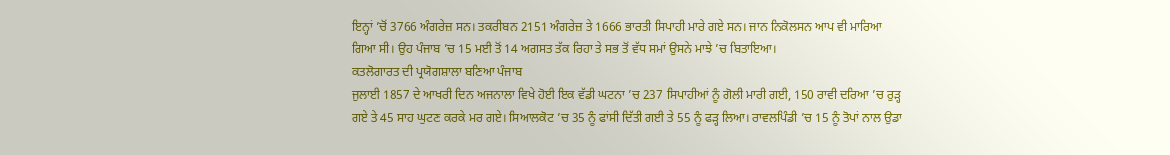ਇਨ੍ਹਾਂ ’ਚੋਂ 3766 ਅੰਗਰੇਜ਼ ਸਨ। ਤਕਰੀਬਨ 2151 ਅੰਗਰੇਜ਼ ਤੇ 1666 ਭਾਰਤੀ ਸਿਪਾਹੀ ਮਾਰੇ ਗਏ ਸਨ। ਜਾਨ ਨਿਕੋਲਸਨ ਆਪ ਵੀ ਮਾਰਿਆ ਗਿਆ ਸੀ। ਉਹ ਪੰਜਾਬ ’ਚ 15 ਮਈ ਤੋਂ 14 ਅਗਸਤ ਤੱਕ ਰਿਹਾ ਤੇ ਸਭ ਤੋਂ ਵੱਧ ਸਮਾਂ ਉਸਨੇ ਮਾਝੇ ’ਚ ਬਿਤਾਇਆ।
ਕਤਲੋਗਾਰਤ ਦੀ ਪ੍ਰਯੋਗਸ਼ਾਲਾ ਬਣਿਆ ਪੰਜਾਬ
ਜੁਲਾਈ 1857 ਦੇ ਆਖਰੀ ਦਿਨ ਅਜਨਾਲਾ ਵਿਖੇ ਹੋਈ ਇਕ ਵੱਡੀ ਘਟਨਾ ’ਚ 237 ਸਿਪਾਹੀਆਂ ਨੂੰ ਗੋਲੀ ਮਾਰੀ ਗਈ, 150 ਰਾਵੀ ਦਰਿਆ ’ਚ ਰੁੜ੍ਹ ਗਏ ਤੇ 45 ਸਾਹ ਘੁਟਣ ਕਰਕੇ ਮਰ ਗਏ। ਸਿਆਲਕੋਟ ’ਚ 35 ਨੂੰ ਫਾਂਸੀ ਦਿੱਤੀ ਗਈ ਤੇ 55 ਨੂੰ ਫੜ੍ਹ ਲਿਆ। ਰਾਵਲਪਿੰਡੀ ’ਚ 15 ਨੂੰ ਤੋਪਾਂ ਨਾਲ ਉਡਾ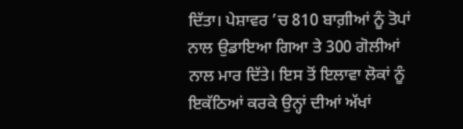ਦਿੱਤਾ। ਪੇਸ਼ਾਵਰ ’ਚ 810 ਬਾਗ਼ੀਆਂ ਨੂੰ ਤੋਪਾਂ ਨਾਲ ਉਡਾਇਆ ਗਿਆ ਤੇ 300 ਗੋਲੀਆਂ ਨਾਲ ਮਾਰ ਦਿੱਤੇ। ਇਸ ਤੋਂ ਇਲਾਵਾ ਲੋਕਾਂ ਨੂੰ ਇਕੱਠਿਆਂ ਕਰਕੇ ਉਨ੍ਹਾਂ ਦੀਆਂ ਅੱਖਾਂ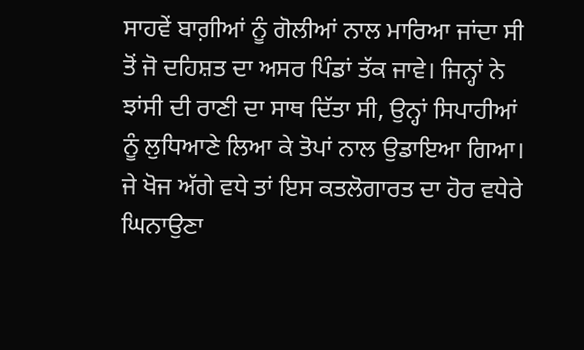ਸਾਹਵੇਂ ਬਾਗ਼ੀਆਂ ਨੂੰ ਗੋਲੀਆਂ ਨਾਲ ਮਾਰਿਆ ਜਾਂਦਾ ਸੀ ਤੋਂ ਜੋ ਦਹਿਸ਼ਤ ਦਾ ਅਸਰ ਪਿੰਡਾਂ ਤੱਕ ਜਾਵੇ। ਜਿਨ੍ਹਾਂ ਨੇ ਝਾਂਸੀ ਦੀ ਰਾਣੀ ਦਾ ਸਾਥ ਦਿੱਤਾ ਸੀ, ਉਨ੍ਹਾਂ ਸਿਪਾਹੀਆਂ ਨੂੰ ਲੁਧਿਆਣੇ ਲਿਆ ਕੇ ਤੋਪਾਂ ਨਾਲ ਉਡਾਇਆ ਗਿਆ। ਜੇ ਖੋਜ ਅੱਗੇ ਵਧੇ ਤਾਂ ਇਸ ਕਤਲੋਗਾਰਤ ਦਾ ਹੋਰ ਵਧੇਰੇ ਘਿਨਾਉਣਾ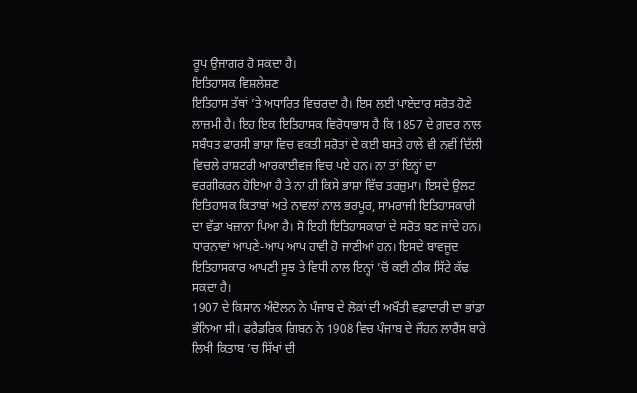ਰੂਪ ਉਜਾਗਰ ਹੋ ਸਕਦਾ ਹੈ।
ਇਤਿਹਾਸਕ ਵਿਸ਼ਲੇਸ਼ਣ
ਇਤਿਹਾਸ ਤੱਥਾਂ ’ਤੇ ਅਧਾਰਿਤ ਵਿਚਰਦਾ ਹੈ। ਇਸ ਲਈ ਪਾਏਦਾਰ ਸਰੋਤ ਹੋਣੇ ਲਾਜ਼ਮੀ ਹੈ। ਇਹ ਇਕ ਇਤਿਹਾਸਕ ਵਿਰੋਧਾਭਾਸ ਹੈ ਕਿ 1857 ਦੇ ਗ਼ਦਰ ਨਾਲ ਸਬੰਧਤ ਫਾਰਸੀ ਭਾਸ਼ਾ ਵਿਚ ਵਕਤੀ ਸਰੋਤਾਂ ਦੇ ਕਈ ਬਸਤੇ ਹਾਲੇ ਵੀ ਨਵੀਂ ਦਿੱਲੀ ਵਿਚਲੇ ਰਾਸ਼ਟਰੀ ਆਰਕਾਈਵਜ਼ ਵਿਚ ਪਏ ਹਨ। ਨਾ ਤਾਂ ਇਨ੍ਹਾਂ ਦਾ ਵਰਗੀਕਰਨ ਹੋਇਆ ਹੈ ਤੇ ਨਾ ਹੀ ਕਿਸੇ ਭਾਸ਼ਾ ਵਿੱਚ ਤਰਜ਼ੁਮਾ। ਇਸਦੇ ਉਲਟ ਇਤਿਹਾਸਕ ਕਿਤਾਬਾਂ ਅਤੇ ਨਾਵਲਾਂ ਨਾਲ ਭਰਪੂਰ, ਸਾਮਰਾਜੀ ਇਤਿਹਾਸਕਾਰੀ ਦਾ ਵੱਡਾ ਖਜ਼ਾਨਾ ਪਿਆ ਹੈ। ਸੋ ਇਹੀ ਇਤਿਹਾਸਕਾਰਾਂ ਦੇ ਸਰੋਤ ਬਣ ਜਾਂਦੇ ਹਨ। ਧਾਰਨਾਵਾਂ ਆਪਣੇ-ਆਪ ਆਪ ਹਾਵੀ ਹੋ ਜਾਣੀਆਂ ਹਨ। ਇਸਦੇ ਬਾਵਜੂਦ ਇਤਿਹਾਸਕਾਰ ਆਪਣੀ ਸੂਝ ਤੇ ਵਿਧੀ ਨਾਲ ਇਨ੍ਹਾਂ ’ਚੋਂ ਕਈ ਠੀਕ ਸਿੱਟੇ ਕੱਢ ਸਕਦਾ ਹੈ।
1907 ਦੇ ਕਿਸਾਨ ਅੰਦੋਲਨ ਨੇ ਪੰਜਾਬ ਦੇ ਲੋਕਾਂ ਦੀ ਅਖੌਤੀ ਵਫ਼ਾਦਾਰੀ ਦਾ ਭਾਂਡਾ ਭੰਨਿਆ ਸੀ। ਫਰੈਡਰਿਕ ਗਿਬਨ ਨੇ 1908 ਵਿਚ ਪੰਜਾਬ ਦੇ ਜੌਹਨ ਲਾਰੈਂਸ ਬਾਰੇ ਲਿਖੀ ਕਿਤਾਬ ’ਚ ਸਿੱਖਾਂ ਦੀ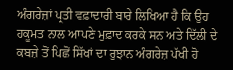ਅੰਗਰੇਜ਼ਾਂ ਪ੍ਰਤੀ ਵਫ਼ਾਦਾਰੀ ਬਾਰੇ ਲਿਖਿਆ ਹੈ ਕਿ ਉਹ ਹਕੂਮਤ ਨਾਲ ਆਪਣੇ ਮੁਫ਼ਾਦ ਕਰਕੇ ਸਨ ਅਤੇ ਦਿੱਲੀ ਦੇ ਕਬਜ਼ੇ ਤੋਂ ਪਿਛੋਂ ਸਿੱਖਾਂ ਦਾ ਰੁਝਾਨ ਅੰਗਰੇਜ਼ ਪੱਖੀ ਹੋ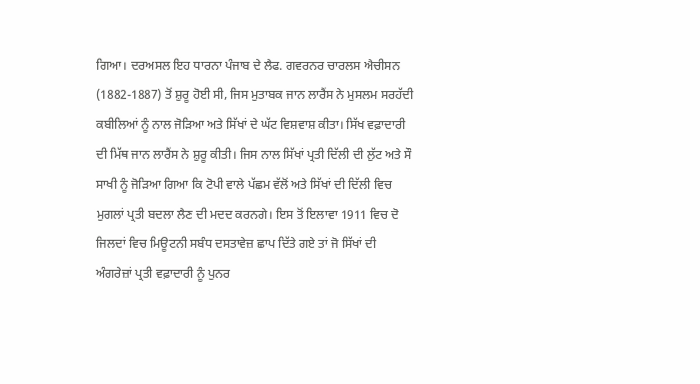ਗਿਆ। ਦਰਅਸਲ ਇਹ ਧਾਰਨਾ ਪੰਜਾਬ ਦੇ ਲੈਫ. ਗਵਰਨਰ ਚਾਰਲਸ ਐਚੀਸਨ (1882-1887) ਤੋਂ ਸ਼ੁਰੂ ਹੋਈ ਸੀ, ਜਿਸ ਮੁਤਾਬਕ ਜਾਨ ਲਾਰੈਂਸ ਨੇ ਮੁਸਲਮ ਸਰਹੱਦੀ ਕਬੀਲਿਆਂ ਨੂੰ ਨਾਲ ਜੋੜਿਆ ਅਤੇ ਸਿੱਖਾਂ ਦੇ ਘੱਟ ਵਿਸ਼ਵਾਸ਼ ਕੀਤਾ। ਸਿੱਖ ਵਫ਼ਾਦਾਰੀ ਦੀ ਮਿੱਥ ਜਾਨ ਲਾਰੈਂਸ ਨੇ ਸ਼ੁਰੂ ਕੀਤੀ। ਜਿਸ ਨਾਲ ਸਿੱਖਾਂ ਪ੍ਰਤੀ ਦਿੱਲੀ ਦੀ ਲੁੱਟ ਅਤੇ ਸੌ ਸਾਖੀ ਨੂੰ ਜੋੜਿਆ ਗਿਆ ਕਿ ਟੋਪੀ ਵਾਲੇ ਪੱਛਮ ਵੱਲੋਂ ਅਤੇ ਸਿੱਖਾਂ ਦੀ ਦਿੱਲੀ ਵਿਚ ਮੁਗਲਾਂ ਪ੍ਰਤੀ ਬਦਲਾ ਲੈਣ ਦੀ ਮਦਦ ਕਰਨਗੇ। ਇਸ ਤੋਂ ਇਲਾਵਾ 1911 ਵਿਚ ਦੋ ਜਿਲਦਾਂ ਵਿਚ ਮਿਊਟਨੀ ਸਬੰਧ ਦਸਤਾਵੇਜ਼ ਛਾਪ ਦਿੱਤੇ ਗਏ ਤਾਂ ਜੋ ਸਿੱਖਾਂ ਦੀ ਅੰਗਰੇਜ਼ਾਂ ਪ੍ਰਤੀ ਵਫ਼ਾਦਾਰੀ ਨੂੰ ਪੁਨਰ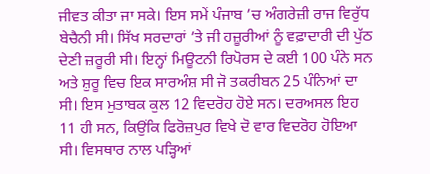ਜੀਵਤ ਕੀਤਾ ਜਾ ਸਕੇ। ਇਸ ਸਮੇਂ ਪੰਜਾਬ ’ਚ ਅੰਗਰੇਜ਼ੀ ਰਾਜ ਵਿਰੁੱਧ ਬੇਚੈਨੀ ਸੀ। ਸਿੱਖ ਸਰਦਾਰਾਂ ’ਤੇ ਜੀ ਹਜ਼ੂਰੀਆਂ ਨੂੰ ਵਫ਼ਾਦਾਰੀ ਦੀ ਪੁੱਠ ਦੇਣੀ ਜ਼ਰੂਰੀ ਸੀ। ਇਨ੍ਹਾਂ ਮਿਊਟਨੀ ਰਿਪੋਰਸ ਦੇ ਕਈ 100 ਪੰਨੇ ਸਨ ਅਤੇ ਸ਼ੁਰੂ ਵਿਚ ਇਕ ਸਾਰਅੰਸ਼ ਸੀ ਜੋ ਤਕਰੀਬਨ 25 ਪੰਨਿਆਂ ਦਾ ਸੀ। ਇਸ ਮੁਤਾਬਕ ਕੁਲ 12 ਵਿਦਰੋਹ ਹੋਏ ਸਨ। ਦਰਅਸਲ ਇਹ 11 ਹੀ ਸਨ, ਕਿਉਂਕਿ ਫਿਰੋਜ਼ਪੁਰ ਵਿਖੇ ਦੋ ਵਾਰ ਵਿਦਰੋਹ ਹੋਇਆ ਸੀ। ਵਿਸਥਾਰ ਨਾਲ ਪੜ੍ਹਿਆਂ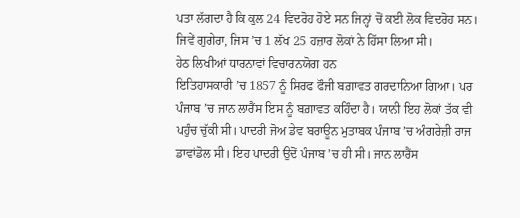ਪਤਾ ਲੱਗਦਾ ਹੈ ਕਿ ਕੁਲ 24 ਵਿਦਰੋਹ ਹੋਏ ਸਨ ਜਿਨ੍ਹਾਂ ਚੋਂ ਕਈ ਲੋਕ ਵਿਦਰੋਹ ਸਨ। ਜਿਵੇਂ ਗੁਗੇਰਾ, ਜਿਸ ’ਚ 1 ਲੱਖ 25 ਹਜ਼ਾਰ ਲੋਕਾਂ ਨੇ ਹਿੱਸਾ ਲਿਆ ਸੀ।
ਹੇਠ ਲਿਖੀਆਂ ਧਾਰਨਾਵਾਂ ਵਿਚਾਰਨਯੋਗ ਹਨ
ਇਤਿਹਾਸਕਾਰੀ ’ਚ 1857 ਨੂੰ ਸਿਰਫ ਫੌਜੀ ਬਗ਼ਾਵਤ ਗਰਦਾਨਿਆ ਗਿਆ। ਪਰ ਪੰਜਾਬ ’ਚ ਜਾਨ ਲਾਰੈਂਸ ਇਸ ਨੂੰ ਬਗ਼ਾਵਤ ਕਹਿੰਦਾ ਹੈ। ਯਾਨੀ ਇਹ ਲੋਕਾਂ ਤੱਕ ਵੀ ਪਹੁੰਚ ਚੁੱਕੀ ਸੀ। ਪਾਦਰੀ ਜੋਅ ਡੇਵ ਬਰਾਊਨ ਮੁਤਾਬਕ ਪੰਜਾਬ ’ਚ ਅੰਗਰੇਜ਼ੀ ਰਾਜ ਡਾਵਾਂਡੋਲ ਸੀ। ਇਹ ਪਾਦਰੀ ਉਦੋਂ ਪੰਜਾਬ ’ਚ ਹੀ ਸੀ। ਜਾਨ ਲਾਰੈਂਸ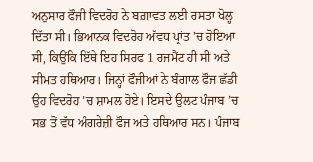ਅਨੁਸਾਰ ਫੌਜੀ ਵਿਦਰੋਹ ਨੇ ਬਗ਼ਾਵਤ ਲਈ ਰਸਤਾ ਖੋਲ੍ਹ ਦਿੱਤਾ ਸੀ। ਭਿਆਨਕ ਵਿਦਰੋਹ ਅੱਵਧ ਪ੍ਰਾਂਤ ’ਚ ਹੋਇਆ ਸੀ, ਕਿਉਂਕਿ ਇੱਥੇ ਇਹ ਸਿਰਫ 1 ਰਜਮੈਂਟ ਹੀ ਸੀ ਅਤੇ ਸੀਮਤ ਹਥਿਆਰ। ਜਿਨ੍ਹਾਂ ਫੌਜੀਆਂ ਨੇ ਬੰਗਾਲ ਫੌਜ ਛੱਡੀ ਉਹ ਵਿਦਰੋਹ ’ਚ ਸ਼ਾਮਲ ਹੋਏ। ਇਸਦੇ ਉਲਟ ਪੰਜਾਬ ’ਚ ਸਭ ਤੋਂ ਵੱਧ ਅੰਗਰੇਜ਼ੀ ਫੌਜ ਅਤੇ ਹਥਿਆਰ ਸਨ। ਪੰਜਾਬ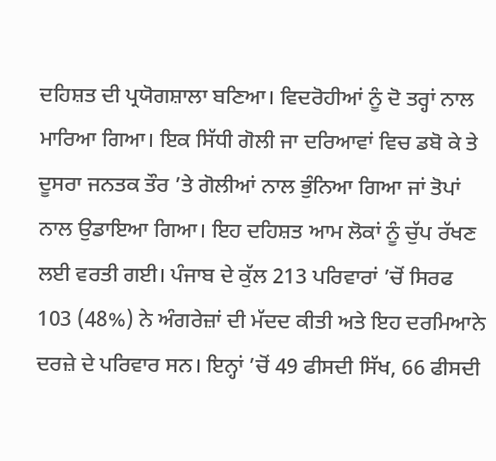ਦਹਿਸ਼ਤ ਦੀ ਪ੍ਰਯੋਗਸ਼ਾਲਾ ਬਣਿਆ। ਵਿਦਰੋਹੀਆਂ ਨੂੰ ਦੋ ਤਰ੍ਹਾਂ ਨਾਲ ਮਾਰਿਆ ਗਿਆ। ਇਕ ਸਿੱਧੀ ਗੋਲੀ ਜਾ ਦਰਿਆਵਾਂ ਵਿਚ ਡਬੋ ਕੇ ਤੇ ਦੂਸਰਾ ਜਨਤਕ ਤੌਰ ’ਤੇ ਗੋਲੀਆਂ ਨਾਲ ਭੁੰਨਿਆ ਗਿਆ ਜਾਂ ਤੋਪਾਂ ਨਾਲ ਉਡਾਇਆ ਗਿਆ। ਇਹ ਦਹਿਸ਼ਤ ਆਮ ਲੋਕਾਂ ਨੂੰ ਚੁੱਪ ਰੱਖਣ ਲਈ ਵਰਤੀ ਗਈ। ਪੰਜਾਬ ਦੇ ਕੁੱਲ 213 ਪਰਿਵਾਰਾਂ ’ਚੋਂ ਸਿਰਫ 103 (48%) ਨੇ ਅੰਗਰੇਜ਼ਾਂ ਦੀ ਮੱਦਦ ਕੀਤੀ ਅਤੇ ਇਹ ਦਰਮਿਆਨੇ ਦਰਜ਼ੇ ਦੇ ਪਰਿਵਾਰ ਸਨ। ਇਨ੍ਹਾਂ ’ਚੋਂ 49 ਫੀਸਦੀ ਸਿੱਖ, 66 ਫੀਸਦੀ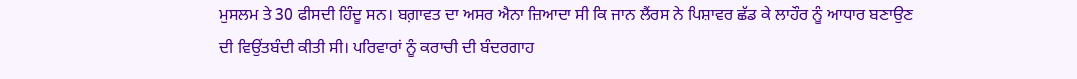ਮੁਸਲਮ ਤੇ 30 ਫੀਸਦੀ ਹਿੰਦੂ ਸਨ। ਬਗ਼ਾਵਤ ਦਾ ਅਸਰ ਐਨਾ ਜ਼ਿਆਦਾ ਸੀ ਕਿ ਜਾਨ ਲੈਂਰਸ ਨੇ ਪਿਸ਼ਾਵਰ ਛੱਡ ਕੇ ਲਾਹੌਰ ਨੂੰ ਆਧਾਰ ਬਣਾਉਣ ਦੀ ਵਿਉਂਤਬੰਦੀ ਕੀਤੀ ਸੀ। ਪਰਿਵਾਰਾਂ ਨੂੰ ਕਰਾਚੀ ਦੀ ਬੰਦਰਗਾਹ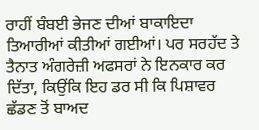ਰਾਹੀਂ ਬੰਬਈ ਭੇਜਣ ਦੀਆਂ ਬਾਕਾਇਦਾ ਤਿਆਰੀਆਂ ਕੀਤੀਆਂ ਗਈਆਂ। ਪਰ ਸਰਹੱਦ ਤੇ ਤੈਨਾਤ ਅੰਗਰੇਜ਼ੀ ਅਫਸਰਾਂ ਨੇ ਇਨਕਾਰ ਕਰ ਦਿੱਤਾ, ਕਿਉਂਕਿ ਇਹ ਡਰ ਸੀ ਕਿ ਪਿਸ਼ਾਵਰ ਛੱਡਣ ਤੋਂ ਬਾਅਦ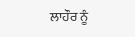ਲਾਹੌਰ ਨੂੰ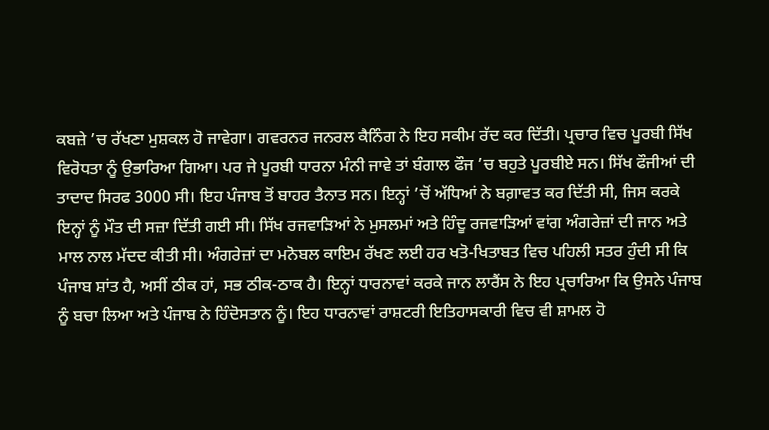ਕਬਜ਼ੇ ’ਚ ਰੱਖਣਾ ਮੁਸ਼ਕਲ ਹੋ ਜਾਵੇਗਾ। ਗਵਰਨਰ ਜਨਰਲ ਕੈਨਿੰਗ ਨੇ ਇਹ ਸਕੀਮ ਰੱਦ ਕਰ ਦਿੱਤੀ। ਪ੍ਰਚਾਰ ਵਿਚ ਪੂਰਬੀ ਸਿੱਖ ਵਿਰੋਧਤਾ ਨੂੰ ਉਭਾਰਿਆ ਗਿਆ। ਪਰ ਜੇ ਪੂਰਬੀ ਧਾਰਨਾ ਮੰਨੀ ਜਾਵੇ ਤਾਂ ਬੰਗਾਲ ਫੌਜ ’ਚ ਬਹੁਤੇ ਪੂਰਬੀਏ ਸਨ। ਸਿੱਖ ਫੌਜੀਆਂ ਦੀ ਤਾਦਾਦ ਸਿਰਫ 3000 ਸੀ। ਇਹ ਪੰਜਾਬ ਤੋਂ ਬਾਹਰ ਤੈਨਾਤ ਸਨ। ਇਨ੍ਹਾਂ ’ਚੋਂ ਅੱਧਿਆਂ ਨੇ ਬਗ਼ਾਵਤ ਕਰ ਦਿੱਤੀ ਸੀ, ਜਿਸ ਕਰਕੇ ਇਨ੍ਹਾਂ ਨੂੰ ਮੌਤ ਦੀ ਸਜ਼ਾ ਦਿੱਤੀ ਗਈ ਸੀ। ਸਿੱਖ ਰਜਵਾੜਿਆਂ ਨੇ ਮੁਸਲਮਾਂ ਅਤੇ ਹਿੰਦੂ ਰਜਵਾੜਿਆਂ ਵਾਂਗ ਅੰਗਰੇਜ਼ਾਂ ਦੀ ਜਾਨ ਅਤੇ ਮਾਲ ਨਾਲ ਮੱਦਦ ਕੀਤੀ ਸੀ। ਅੰਗਰੇਜ਼ਾਂ ਦਾ ਮਨੋਬਲ ਕਾਇਮ ਰੱਖਣ ਲਈ ਹਰ ਖਤੋ-ਖਿਤਾਬਤ ਵਿਚ ਪਹਿਲੀ ਸਤਰ ਹੁੰਦੀ ਸੀ ਕਿ ਪੰਜਾਬ ਸ਼ਾਂਤ ਹੈ, ਅਸੀਂ ਠੀਕ ਹਾਂ, ਸਭ ਠੀਕ-ਠਾਕ ਹੈ। ਇਨ੍ਹਾਂ ਧਾਰਨਾਵਾਂ ਕਰਕੇ ਜਾਨ ਲਾਰੈਂਸ ਨੇ ਇਹ ਪ੍ਰਚਾਰਿਆ ਕਿ ਉਸਨੇ ਪੰਜਾਬ ਨੂੰ ਬਚਾ ਲਿਆ ਅਤੇ ਪੰਜਾਬ ਨੇ ਹਿੰਦੋਸਤਾਨ ਨੂੰ। ਇਹ ਧਾਰਨਾਵਾਂ ਰਾਸ਼ਟਰੀ ਇਤਿਹਾਸਕਾਰੀ ਵਿਚ ਵੀ ਸ਼ਾਮਲ ਹੋ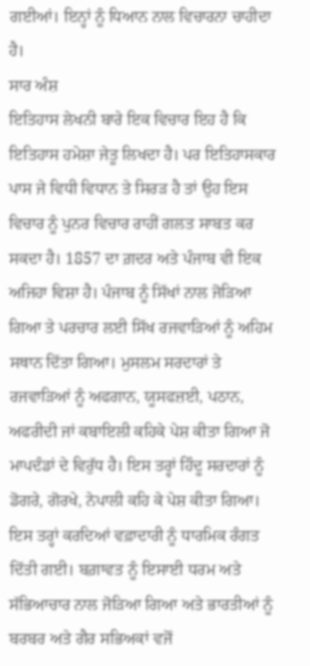ਗਈਆਂ। ਇਨ੍ਹਾਂ ਨੂੰ ਧਿਆਨ ਨਾਲ ਵਿਚਾਰਨਾ ਚਾਹੀਦਾ ਹੈ।
ਸਾਰ ਅੰਸ਼
ਇਤਿਹਾਸ ਲੇਖਨੀ ਬਾਰੇ ਇਕ ਵਿਚਾਰ ਇਹ ਹੈ ਕਿ ਇਤਿਹਾਸ ਹਮੇਸ਼ਾ ਜੇਤੂ ਲਿਖਦਾ ਹੈ। ਪਰ ਇਤਿਹਾਸਕਾਰ ਪਾਸ ਜੇ ਵਿਧੀ ਵਿਧਾਨ ਤੇ ਸਿਰੜ ਹੈ ਤਾਂ ਉਹ ਇਸ ਵਿਚਾਰ ਨੂੰ ਪੁਨਰ ਵਿਚਾਰ ਰਾਹੀਂ ਗਲਤ ਸਾਬਤ ਕਰ ਸਕਦਾ ਹੈ। 1857 ਦਾ ਗ਼ਦਰ ਅਤੇ ਪੰਜਾਬ ਵੀ ਇਕ ਅਜਿਹਾ ਵਿਸ਼ਾ ਹੈ। ਪੰਜਾਬ ਨੂੰ ਸਿੱਖਾਂ ਨਾਲ ਜੋੜਿਆ ਗਿਆ ਤੇ ਪਰਚਾਰ ਲਈ ਸਿੱਖ ਰਜਵਾੜਿਆਂ ਨੂੰ ਅਹਿਮ ਸਥਾਨ ਦਿੱਤਾ ਗਿਆ। ਮੁਸਲਮ ਸਰਦਾਰਾਂ ਤੇ ਰਜਵਾੜਿਆਂ ਨੂੰ ਅਫਗਾਨ, ਯੂਸਫਜ਼ਈ, ਪਠਾਨ, ਅਫਰੀਦੀ ਜਾਂ ਕਬਾਇਲੀ ਕਹਿਕੇ ਪੇਸ਼ ਕੀਤਾ ਗਿਆ ਜੋ ਮਾਪਦੰਡਾਂ ਦੇ ਵਿਰੁੱਧ ਹੈ। ਇਸ ਤਰ੍ਹਾਂ ਹਿੰਦੂ ਸਰਦਾਰਾਂ ਨੂੰ ਡੋਗਰੇ, ਗੋਰਖੇ, ਨੇਪਾਲੀ ਕਹਿ ਕੇ ਪੇਸ਼ ਕੀਤਾ ਗਿਆ। ਇਸ ਤਰ੍ਹਾਂ ਕਰਦਿਆਂ ਵਫ਼ਾਦਾਰੀ ਨੂੰ ਧਾਰਮਿਕ ਰੰਗਤ ਦਿੱਤੀ ਗਈ। ਬਗ਼ਾਵਤ ਨੂੰ ਇਸਾਈ ਧਰਮ ਅਤੇ ਸੱਭਿਆਚਾਰ ਨਾਲ ਜੋੜਿਆ ਗਿਆ ਅਤੇ ਭਾਰਤੀਆਂ ਨੂੰ ਬਰਬਰ ਅਤੇ ਗੈਰ ਸਭਿਅਕਾਂ ਵਜੋਂ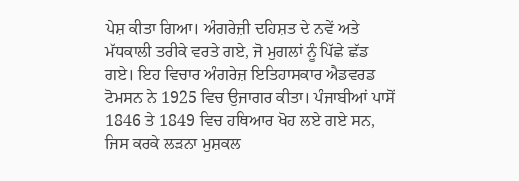ਪੇਸ਼ ਕੀਤਾ ਗਿਆ। ਅੰਗਰੇਜ਼ੀ ਦਹਿਸ਼ਤ ਦੇ ਨਵੇਂ ਅਤੇ ਮੱਧਕਾਲੀ ਤਰੀਕੇ ਵਰਤੇ ਗਏ, ਜੋ ਮੁਗਲਾਂ ਨੂੰ ਪਿੱਛੇ ਛੱਡ ਗਏ। ਇਹ ਵਿਚਾਰ ਅੰਗਰੇਜ਼ ਇਤਿਹਾਸਕਾਰ ਐਡਵਰਡ ਟੋਮਸਨ ਨੇ 1925 ਵਿਚ ਉਜਾਗਰ ਕੀਤਾ। ਪੰਜਾਬੀਆਂ ਪਾਸੋਂ 1846 ਤੇ 1849 ਵਿਚ ਹਥਿਆਰ ਖੋਹ ਲਏ ਗਏ ਸਨ, ਜਿਸ ਕਰਕੇ ਲੜਨਾ ਮੁਸ਼ਕਲ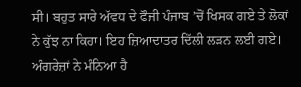ਸੀ। ਬਹੁਤ ਸਾਰੇ ਅੱਵਧ ਦੇ ਫੌਜੀ ਪੰਜਾਬ ’ਚੋਂ ਖਿਸਕ ਗਏ ਤੇ ਲੋਕਾਂ ਨੇ ਕੁੱਝ ਨਾ ਕਿਹਾ। ਇਹ ਜ਼ਿਆਦਾਤਰ ਦਿੱਲੀ ਲੜਨ ਲਈ ਗਏ। ਅੰਗਰੇਜ਼ਾਂ ਨੇ ਮੰਨਿਆ ਹੈ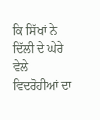ਕਿ ਸਿੱਖਾਂ ਨੇ ਦਿੱਲੀ ਦੇ ਘੇਰੇ ਵੇਲੇ ਵਿਦਰੋਹੀਆਂ ਦਾ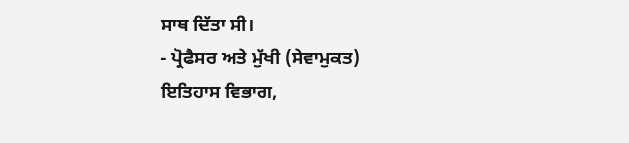ਸਾਥ ਦਿੱਤਾ ਸੀ।
- ਪ੍ਰੋਫੈਸਰ ਅਤੇ ਮੁੱਖੀ (ਸੇਵਾਮੁਕਤ)
ਇਤਿਹਾਸ ਵਿਭਾਗ,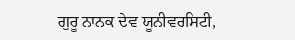ਗੁਰੂ ਨਾਨਕ ਦੇਵ ਯੂਨੀਵਰਸਿਟੀ,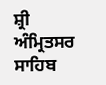ਸ਼੍ਰੀ ਅੰਮ੍ਰਿਤਸਰ ਸਾਹਿਬ